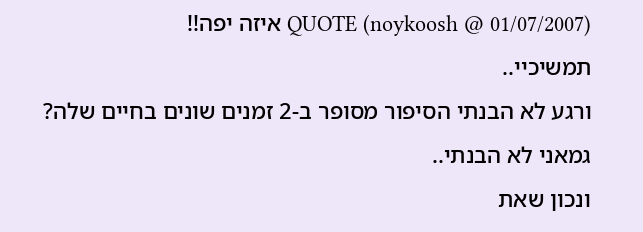QUOTE (noykoosh @ 01/07/2007) איזה יפה!!
תמשיכיי..
ורגע לא הבנתי הסיפור מסופר ב-2 זמנים שונים בחיים שלה?
גמאני לא הבנתי..
ונכון שאת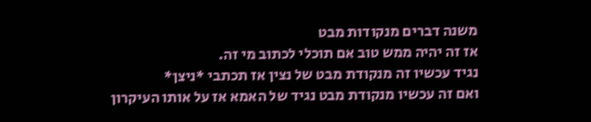משנה דברים מנקודות מבט
אז זה יהיה ממש טוב אם תוכלי לכתוב מי זה.
נגיד עכשיו זה מנקודת מבט של נצין אז תכתבי *ניצן*
ואם זה עכשיו מנקודת מבט נגיד של האמא אז על אותו העיקרון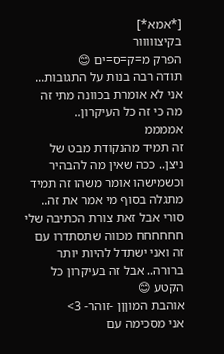[*אמא*]
בקיצווווור
הפרק מ=ק=ס=ים 😊
תודה רבה בנות על התגובות...
אני לא אומרת בכוונה מתי זה מה כי זה כל העיקרון..
אממממ
זה תמיד מהנקודת מבט של ניצן.. ככה שאין מה להבהיר וכשמישהו אומר משהו זה תמיד מתגלה בסוף מי אמר את זה..
סורי אבל זאת צורת הכתיבה שלי חחחחחח מכווה שתסתדרו עם זה ואני ישתדל להיות יותר ברורה.. אבל זה בעיקרון כל הקטע 😊
אוהבת המוןןן -זוהר- 3>
אני מסכימה עם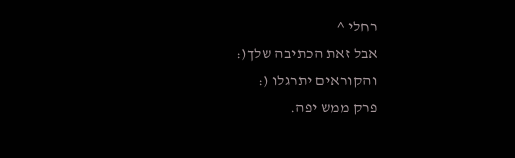רחלי ^
אבל זאת הכתיבה שלך(:
והקוראים יתרגלו (:
פרק ממש יפה.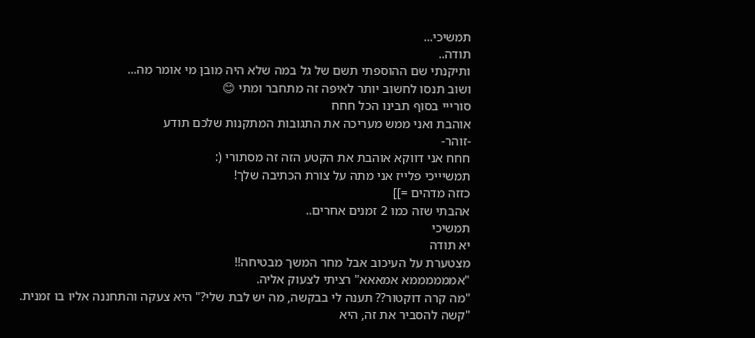תמשיכי...
תודה..
ותיקנתי שם ההוספתי תשם של גל במה שלא היה מובן מי אומר מה...
ושוב תנסו לחשוב יותר לאיפה זה מתחבר ומתי 😊
סורייי בסוף תבינו הכל חחח
אוהבת ואני ממש מעריכה את התגובות המתקנות שלכם תודע
-זוהר-
חחח אני דווקא אוהבת את הקטע הזה זה מסתורי (:
תמשיייכי פלייז אני מתה על צורת הכתיבה שלך!
כזזה מדהים =]]
אהבתי שזה כמו 2 זמנים אחרים..
תמשיכי
יא תודה
מצטערת על העיכוב אבל מחר המשך מבטיחה!!
"אממממממא אמאאא" רציתי לצעוק אליה.
"מה קרה דוקטור?? תענה לי בבקשה, מה יש לבת שלי?" היא צעקה והתחננה אליו בו זמנית.
"קשה להסביר את זה, היא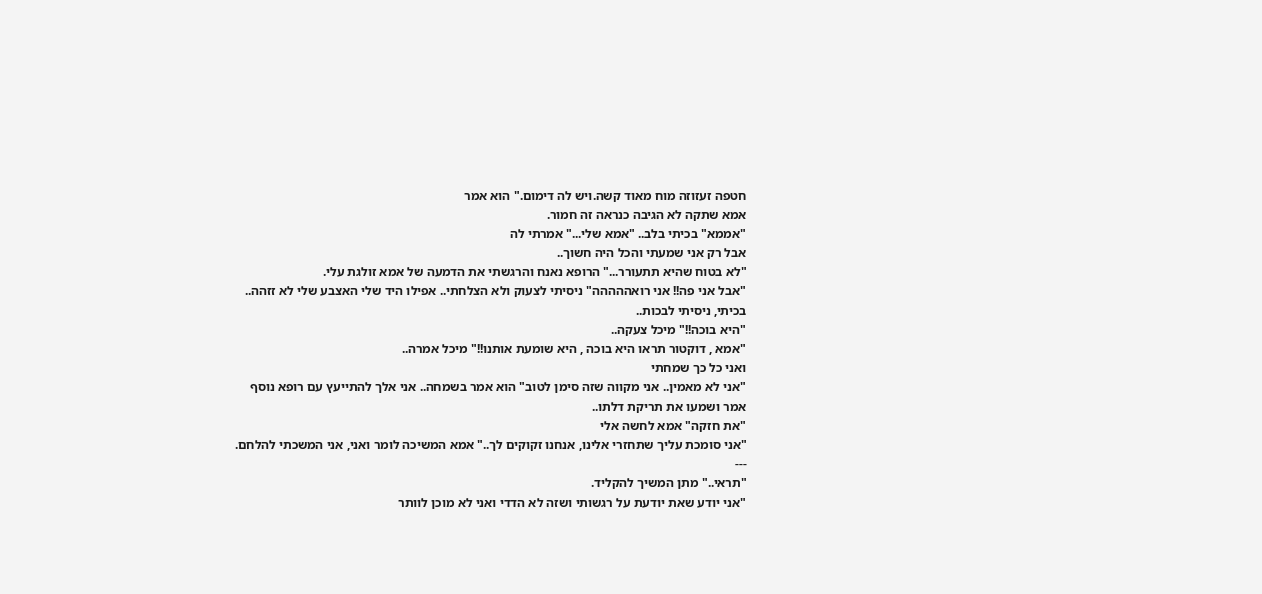חטפה זעזוזה מוח מאוד קשה.ויש לה דימום." הוא אמר
אמא שתקה לא הגיבה כנראה זה חמור.
"אממא" בכיתי בלב.. "אמא שלי..." אמרתי לה
אבל רק אני שמעתי והכל היה חשוך..
"לא בטוח שהיא תתעורר..." הרופא נאנח והרגשתי את הדמעה של אמא זולגת עלי.
"אבל אני פה!! אני רואההההה" ניסיתי לצעוק ולא הצלחתי.. אפילו היד שלי האצבע שלי לא זזהה..
בכיתי, ניסיתי לבכות..
"היא בוכה!!" מיכל צעקה..
"אמא , דוקטור תראו היא בוכה , היא שומעת אותנו!!" מיכל אמרה..
ואני כל כך שמחתי
"אני לא מאמין.. אני מקווה שזה סימן לטוב" הוא אמר בשמחה.. אני אלך להתייעץ עם רופא נוסף אמר ושמעו את תריקת דלתו..
"את חזקה" אמא לחשה אלי
"אני סומכת עליך שתחזרי אלינו, אנחנו זקוקים לך.." אמא המשיכה לומר ואני, אני המשכתי להלחם.
---
"תראי.." מתן המשיך להקליד.
"אני יודע שאת יודעת על רגשותי ושזה לא הדדי ואני לא מוכן לוותר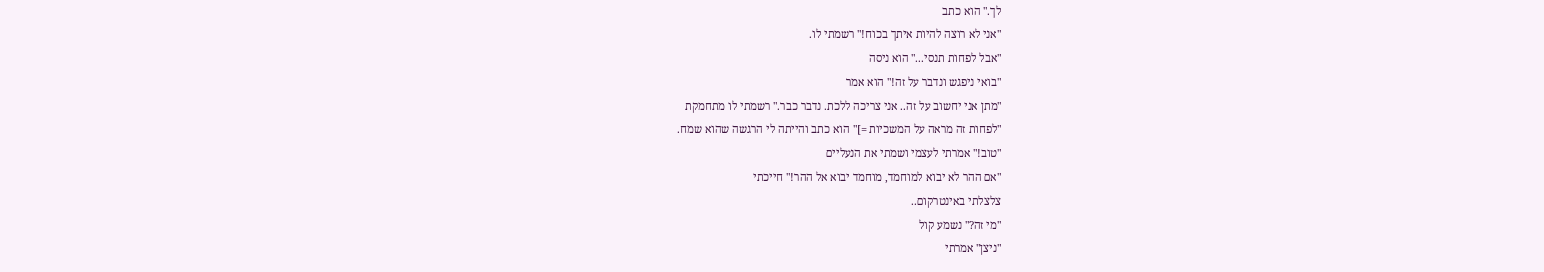לך." הוא כתב
"אני לא רוצה להיות איתך בכוח!" רשמתי לו.
"אבל לפחות תנסי..." הוא ניסה
"בואי ניפגש ונדבר על זה!" הוא אמר
"מתן אני יחשוב על זה.. אני צריכה ללכת. נדבר כבר." רשמתי לו מתחמקת
"לפחות זה מראה על המשכיות =]" הוא כתב והייתה לי הרגשה שהוא שמח.
"טוב!" אמרתי לעצמי ושמתי את הנעליים
"אם ההר לא יבוא למוחמד, מוחמד יבוא אל ההר!" חייכתי
צלצלתי באינטרקום..
"מי זה?" נשמע קול
"ניצן" אמרתי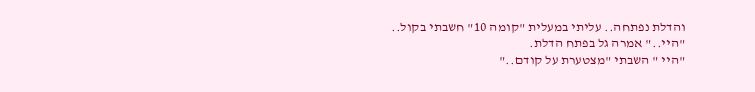והדלת נפתחה.. עליתי במעלית "קומה 10" חשבתי בקול..
"היי.." אמרה גל בפתח הדלת.
"היי " השבתי "מצטערת על קודם.."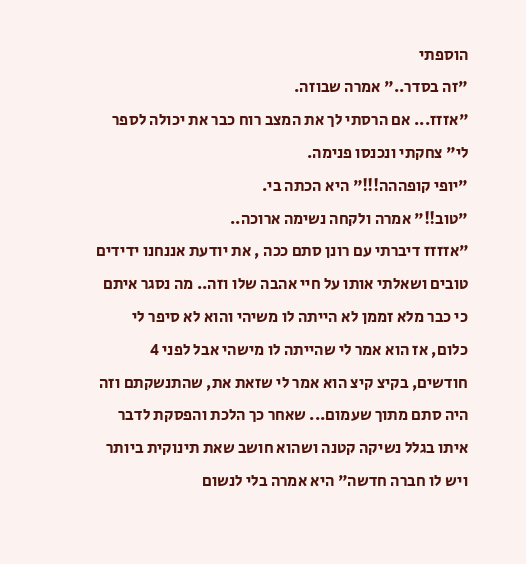הוספתי
"זה בסדר.." אמרה שבוזה.
"אזזז... אם הרסתי לך את המצב רוח כבר את יכולה לספר לי" צחקתי ונכנסו פנימה.
"יופי קופההה!!!" היא הכתה בי.
"טוב!!" אמרה ולקחה נשימה ארוכה..
"אזזזז דיברתי עם רונן סתם ככה , את יודעת אננחנו ידידים טובים ושאלתי אותו על חיי אהבה שלו וזה.. מה נסגר איתם כי כבר מלא זממן לא הייתה לו משיהי והוא לא סיפר לי כלום, אז הוא אמר לי שהייתה לו מישהי אבל לפני 4 חודשים, בקיצ קיצ הוא אמר לי שזאת את, שהתנשקתם וזה היה סתם מתוך שעמום... שאחר כך הלכת והפסקת לדבר איתו בגלל נשיקה קטנה ושהוא חושב שאת תינוקית ביותר ויש לו חברה חדשה" היא אמרה בלי לנשום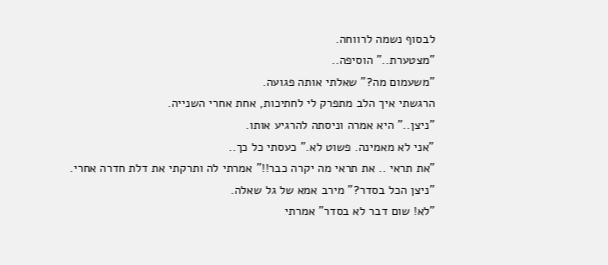לבסוף נשמה לרווחה.
"מצטערת.." הוסיפה..
"משעמום מה?" שאלתי אותה פגועה.
הרגשתי איך הלב מתפרק לי לחתיכות, אחת אחרי השנייה.
"ניצן.." היא אמרה וניסתה להרגיע אותו.
"אני לא מאמינה. פשוט לא." כעסתי כל כך..
"את תראי .. את תראי מה יקרה כבר!!" אמרתי לה ותרקתי את דלת חדרה אחרי.
"ניצן הכל בסדר?" מירב אמא של גל שאלה.
"לא! שום דבר לא בסדר" אמרתי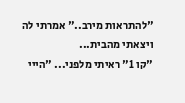"להתראות מירב.." אמרתי לה ויצאתי מהבית...
"קו 1" ראיתי מלפני... "הייי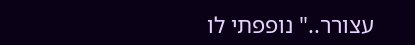עצורר.." נופפתי לו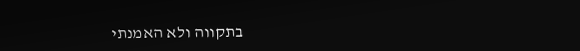בתקווה ולא האמנתי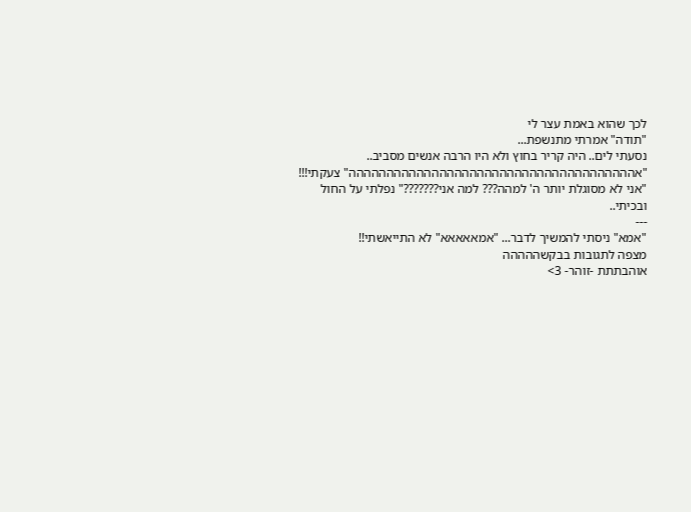לכך שהוא באמת עצר לי
"תודה" אמרתי מתנשפת...
נסעתי לים.. היה קריר בחוץ ולא היו הרבה אנשים מסביב..
"אהההההההההההההההההההההההההההההההההההההה" צעקתי!!!
"אני לא מסוגלת יותר ה' למהה??? למה אני???????" נפלתי על החול ובכיתי..
---
"אמא" ניסתי להמשיך לדבר... "אמאאאאא" לא התייאשתי!!
מצפה לתגובות בבקשההההה
אוהבתתת -זוהר- 3>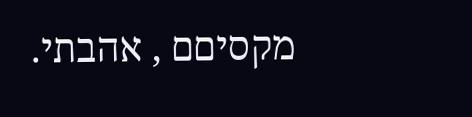מקסיםם , אהבתי.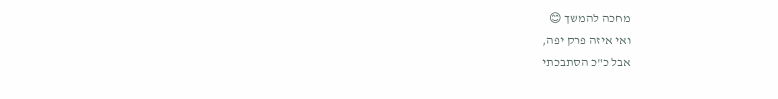מחכה להמשך 😊
ואי איזה פרק יפה,
אבל כ"כ הסתבכתי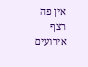אין פה רצף אירועים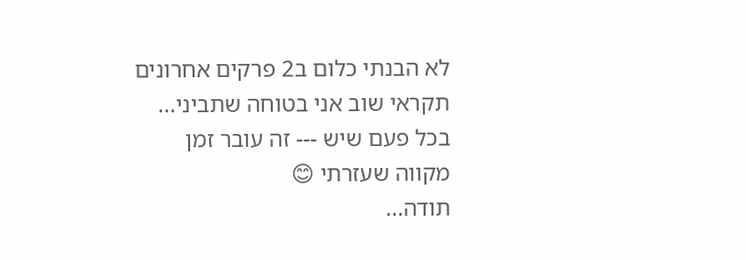לא הבנתי כלום ב2 פרקים אחרונים
תקראי שוב אני בטוחה שתביני...
בכל פעם שיש --- זה עובר זמן
מקווה שעזרתי 😊
תודה...